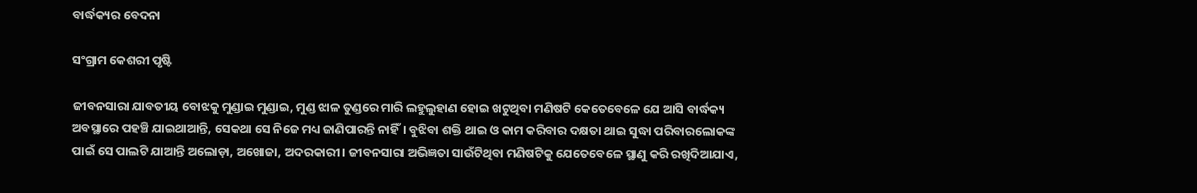ବାର୍ଦ୍ଧକ୍ୟର ବେଦନା

ସଂଗ୍ରାମ କେଶରୀ ପୃଷ୍ଟି

ଜୀବନସାରା ଯାବତୀୟ ବୋଝକୁ ମୁଣ୍ଡାଇ ମୁଣ୍ଡାଇ, ମୁଣ୍ଡ ଝାଳ ତୁଣ୍ଡରେ ମାରି ଲହୁଲୁହାଣ ହୋଇ ଖଟୁଥିବା ମଣିଷଟି କେତେବେଳେ ଯେ ଆସି ବାର୍ଦ୍ଧକ୍ୟ ଅବସ୍ଥାରେ ପହଞ୍ଚି ଯାଇଥାଆନ୍ତି, ସେକଥା ସେ ନିଜେ ମଧ୍ୟ ଜାଣିପାରନ୍ତି ନାହିଁ। ବୁଝିବା ଶକ୍ତି ଥାଇ ଓ କାମ କରିବାର ଦକ୍ଷତା ଥାଇ ସୁଦ୍ଧା ପରିବାରଲୋକଙ୍କ ପାଇଁ ସେ ପାଲଟି ଯାଆନ୍ତି ଅଲୋଡ଼ା, ଅଖୋଜା, ଅଦରକାରୀ। ଜୀବନସାରା ଅଭିଜ୍ଞତା ସାଉଁଟିଥିବା ମଣିଷଟିକୁ ଯେତେବେଳେ ସ୍ଥାଣୁ କରି ରଖିଦିଆଯାଏ,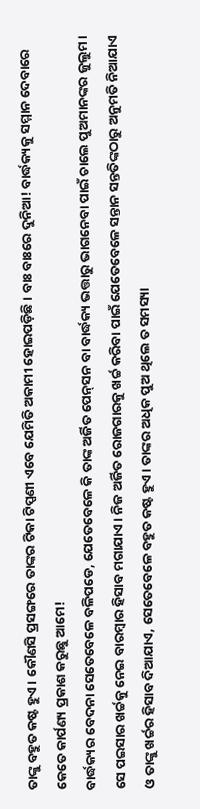ତାଙ୍କୁ ବହୁତ କଷ୍ଟ ହୁଏ। କୌଣସି ପ୍ରସଙ୍ଗରେ ତାଙ୍କର ଟିକା ଟିପ୍ପଣୀ ଏବେ ଯେମିତି ଅକାମୀ ହୋଇପଡ଼ିଛି। ବାଃ ବାଃରେ ଦୁନିଆ! ବାର୍ଦ୍ଧକ୍ୟକୁ ସମ୍ମାନ ଦେବାରେ କେତେ କାର୍ପଣ୍ୟ ପ୍ରକାଶ କରୁଛୁ ଆମେ!
ବାର୍ଦ୍ଧକ୍ୟର ବେଦନା ସେତେବେଳେ ବଳିପଡେ, ଯେତେବେଳେ କି ତାଙ୍କ ଅର୍ଜିତ ପେନ୍‌ସନ ବା ବାର୍ଦ୍ଧକ୍ୟ ଭତ୍ତାରୁ ଭାଗନେବା ପାଇଁ ଚାଲେ ପୁଅମାନଙ୍କର ଜୁଲୁମ। ସେ ପଇସାର ଖର୍ଚ୍ଚକୁ ନେଇ ବାରମ୍ବାର ହିସାବ ମଗାଯାଏ। ନିଜ ଅର୍ଜିତ ରୋଜଗାରକୁ ଖର୍ଚ୍ଚ କରିବା ପାଇଁ ଯେତେବେଳେ ସନ୍ତାନ ସନ୍ତତିଙ୍କଠାରୁ ଅନୁମତି ନିଆଯାଏ ଓ ତାଙ୍କୁ ଖର୍ଚ୍ଚର ହିସାବ ଦିଆଯାଏ, ସେତେବେଳେ ବହୁତ କଷ୍ଟ ହୁଏ। ତାଙ୍କର ଅଧିକ ପୁଅ ଥିଲେ ତ ସମସ୍ୟା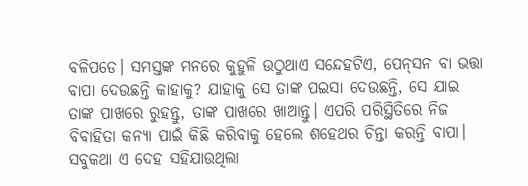ବଳିପଡେ। ସମସ୍ତଙ୍କ ମନରେ କୁହୁଳି ଉଠୁଥାଏ ସନ୍ଦେହଟିଏ, ପେନ୍‌ସନ ବା ଭତ୍ତା ବାପା ଦେଉଛନ୍ତି କାହାକୁ? ଯାହାକୁ ସେ ତାଙ୍କ ପଇସା ଦେଉଛନ୍ତି, ସେ ଯାଇ ତାଙ୍କ ପାଖରେ ରୁହନ୍ତୁ, ତାଙ୍କ ପାଖରେ ଖାଆନ୍ତୁ। ଏପରି ପରିସ୍ଥିତିରେ ନିଜ ବିବାହିତା କନ୍ୟା ପାଇଁ କିଛି କରିବାକୁ ହେଲେ ଶହେଥର ଚିନ୍ତା କରନ୍ତି ବାପା।
ସବୁକଥା ଏ ଦେହ ସହିଯାଉଥିଲା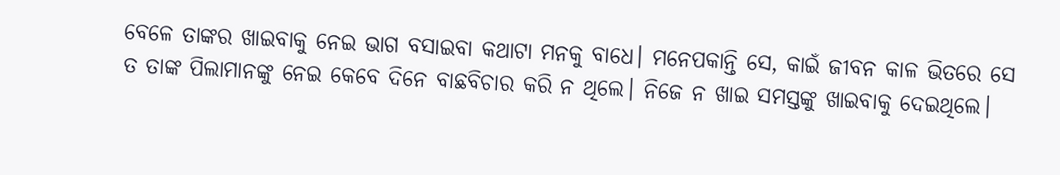ବେଳେ ତାଙ୍କର ଖାଇବାକୁ ନେଇ ଭାଗ ବସାଇବା କଥାଟା ମନକୁ ବାଧେ। ମନେପକାନ୍ତି ସେ, କାଇଁ ଜୀବନ କାଳ ଭିତରେ ସେ ତ ତାଙ୍କ ପିଲାମାନଙ୍କୁ ନେଇ କେବେ ଦିନେ ବାଛବିଚାର କରି ନ ଥିଲେ। ନିଜେ ନ ଖାଇ ସମସ୍ତଙ୍କୁ ଖାଇବାକୁ ଦେଇଥିଲେ।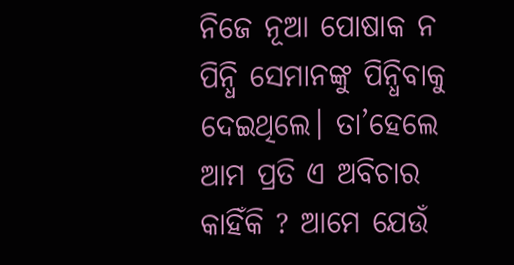ନିଜେ ନୂଆ ପୋଷାକ ନ ପିନ୍ଧି ସେମାନଙ୍କୁ ପିନ୍ଧିବାକୁ ଦେଇଥିଲେ। ତା’ହେଲେ ଆମ ପ୍ରତି ଏ ଅବିଚାର କାହିଁକି ? ଆମେ ଯେଉଁ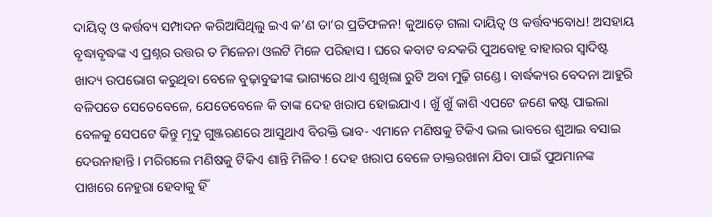ଦାୟିତ୍ୱ ଓ କର୍ତ୍ତବ୍ୟ ସମ୍ପାଦନ କରିଆସିଥିଲୁ ଇଏ କ’ଣ ତା’ର ପ୍ରତିଫଳନ! କୁଆଡ଼େ ଗଲା ଦାୟିତ୍ୱ ଓ କର୍ତ୍ତବ୍ୟବୋଧ! ଅସହାୟ ବୃଦ୍ଧାବୃଦ୍ଧଙ୍କ ଏ ପ୍ରଶ୍ନର ଉତ୍ତର ତ ମିଳେନା ଓଲଟି ମିଳେ ପରିହାସ। ଘରେ କବାଟ ବନ୍ଦକରି ପୁଅବୋହୂ ବାହାରର ସ୍ବାଦିଷ୍ଟ ଖାଦ୍ୟ ଉପଭୋଗ କରୁଥିବା ବେଳେ ବୁଢ଼ାବୁଢୀଙ୍କ ଭାଗ୍ୟରେ ଥାଏ ଶୁଖିଲା ରୁଟି ଅବା ମୁଢ଼ି ଗଣ୍ଡେ। ବାର୍ଦ୍ଧକ୍ୟର ବେଦନା ଆହୁରି ବଳିପଡେ ସେତେବେଳେ, ଯେତେବେଳେ କି ତାଙ୍କ ଦେହ ଖରାପ ହୋଇଯାଏ। ଖୁଁ ଖୁଁ କାଶି ଏପଟେ ଜଣେ କଷ୍ଟ ପାଇଲା ବେଳକୁ ସେପଟେ କିନ୍ତୁ ମୃଦୁ ଗୁଞ୍ଜରଣରେ ଆସୁଥାଏ ବିରକ୍ତି ଭାବ- ଏମାନେ ମଣିଷକୁ ଟିକିଏ ଭଲ ଭାବରେ ଶୁଆଇ ବସାଇ ଦେଉନାହାନ୍ତି। ମରିଗଲେ ମଣିଷକୁ ଟିକିଏ ଶାନ୍ତି ମିଳିବ ! ଦେହ ଖରାପ ବେଳେ ଡାକ୍ତରଖାନା ଯିବା ପାଇଁ ପୁଅମାନଙ୍କ ପାଖରେ ନେହୁରା ହେବାକୁ ହିଁ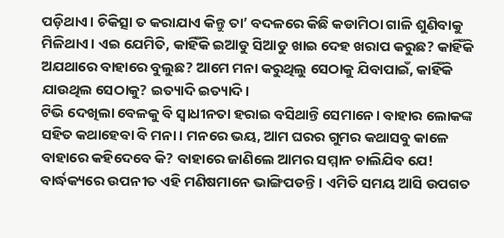ପଡ଼ିଥାଏ। ଚିକିତ୍ସା ତ କରାଯାଏ କିନ୍ତୁ ତା’ ବଦଳରେ କିଛି କଡାମିଠା ଗାଳି ଶୁଣିବାକୁ ମିଳିଥାଏ। ଏଇ ଯେମିତି, କାହିଁକି ଇଆଡୁ ସିଆଡୁ ଖାଇ ଦେହ ଖରାପ କରୁଛ? କାହିଁକି ଅଯଥାରେ ବାହାରେ ବୁଲୁଛ? ଆମେ ମନା କରୁଥିଲୁ ସେଠାକୁ ଯିବାପାଇଁ, କାହିଁକି ଯାଉଥିଲ ସେଠାକୁ? ଇତ୍ୟାଦି ଇତ୍ୟାଦି।
ଟିଭି ଦେଖିଲା ବେଳକୁ ବି ସ୍ବାଧୀନତା ହରାଇ ବସିଥାନ୍ତି ସେମାନେ। ବାହାର ଲୋକଙ୍କ ସହିତ କଥାହେବା ବି ମନା। ମନରେ ଭୟ, ଆମ ଘରର ଗୁମର କଥାସବୁ କାଳେ ବାହାରେ କହିଦେବେ କି? ବାହାରେ ଜାଣିଲେ ଆମର ସମ୍ମାନ ଚାଲିଯିବ ଯେ! ବାର୍ଦ୍ଧକ୍ୟରେ ଉପନୀତ ଏହି ମଣିଷମାନେ ଭାଙ୍ଗିପଡନ୍ତି । ଏମିତି ସମୟ ଆସି ଉପଗତ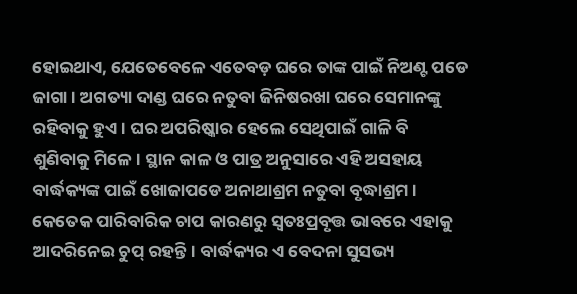ହୋଇଥାଏ, ଯେତେବେଳେ ଏତେବଡ଼ ଘରେ ତାଙ୍କ ପାଇଁ ନିଅଣ୍ଟ ପଡେ ଜାଗା। ଅଗତ୍ୟା ଦାଣ୍ଡ ଘରେ ନତୁବା ଜିନିଷରଖା ଘରେ ସେମାନଙ୍କୁ ରହିବାକୁ ହୁଏ। ଘର ଅପରିଷ୍କାର ହେଲେ ସେଥିପାଇଁ ଗାଳି ବି ଶୁଣିବାକୁ ମିଳେ। ସ୍ଥାନ କାଳ ଓ ପାତ୍ର ଅନୁସାରେ ଏହି ଅସହାୟ ବାର୍ଦ୍ଧକ୍ୟଙ୍କ ପାଇଁ ଖୋଜାପଡେ ଅନାଥାଶ୍ରମ ନତୁବା ବୃଦ୍ଧାଶ୍ରମ। କେତେକ ପାରିବାରିକ ଚାପ କାରଣରୁ ସ୍ବତଃପ୍ରବୃତ୍ତ ଭାବରେ ଏହାକୁ ଆଦରିନେଇ ଚୁପ୍‌ ରହନ୍ତି। ବାର୍ଦ୍ଧକ୍ୟର ଏ ବେଦନା ସୁସଭ୍ୟ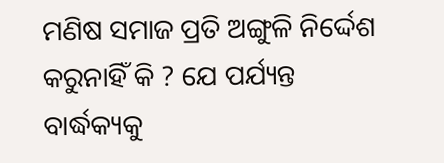ମଣିଷ ସମାଜ ପ୍ରତି ଅଙ୍ଗୁଳି ନିର୍ଦ୍ଦେଶ କରୁନାହିଁ କି ? ଯେ ପର୍ଯ୍ୟନ୍ତ ବାର୍ଦ୍ଧକ୍ୟକୁ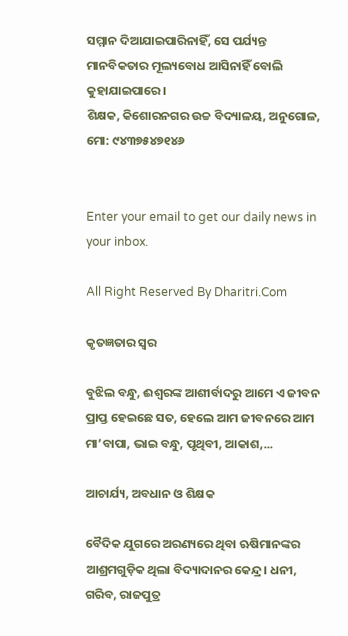ସମ୍ମାନ ଦିଆଯାଇପାରିନାହିଁ, ସେ ପର୍ଯ୍ୟନ୍ତ ମାନବିକତାର ମୂଲ୍ୟବୋଧ ଆସିନାହିଁ ବୋଲି କୁହାଯାଇପାରେ।
ଶିକ୍ଷକ, କିଶୋରନଗର ଉଚ୍ଚ ବିଦ୍ୟାଳୟ, ଅନୁଗୋଳ, ମୋ: ୯୪୩୭୫୪୭୧୪୬


Enter your email to get our daily news in your inbox.

All Right Reserved By Dharitri.Com

କୃତଜ୍ଞତାର ସ୍ବର

ବୁଝିଲ ବନ୍ଧୁ, ଈଶ୍ବରଙ୍କ ଆଶୀର୍ବାଦରୁ ଆମେ ଏ ଜୀବନ ପ୍ରାପ୍ତ ହେଇଛେ ସତ, ହେଲେ ଆମ ଜୀବନରେ ଆମ ମା’ବାପା, ଭାଇ ବନ୍ଧୁ, ପୃଥିବୀ, ଆକାଶ,...

ଆଚାର୍ଯ୍ୟ, ଅବଧାନ ଓ ଶିକ୍ଷକ

ବୈଦିକ ଯୁଗରେ ଅରଣ୍ୟରେ ଥିବା ଋଷିମାନଙ୍କର ଆଶ୍ରମଗୁଡ଼ିକ ଥିଲା ବିଦ୍ୟାଦାନର କେନ୍ଦ୍ର। ଧନୀ, ଗରିବ, ରାଜପୁତ୍ର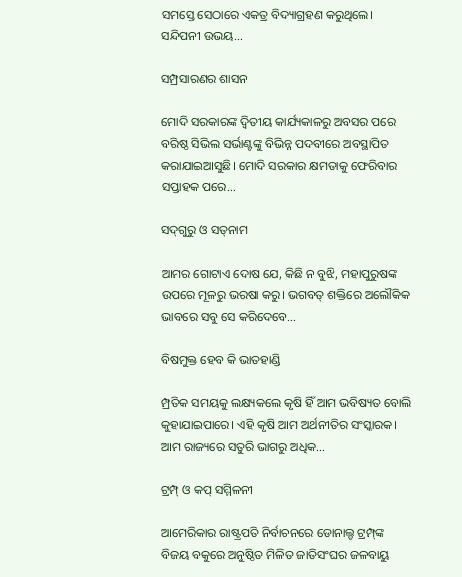ସମସ୍ତେ ସେଠାରେ ଏକତ୍ର ବିଦ୍ୟାଗ୍ରହଣ କରୁଥିଲେ। ସନ୍ଦିପନୀ ଉଭୟ...

ସମ୍ପ୍ରସାରଣର ଶାସନ

ମୋଦି ସରକାରଙ୍କ ଦ୍ୱିତୀୟ କାର୍ଯ୍ୟକାଳରୁ ଅବସର ପରେ ବରିଷ୍ଠ ସିଭିଲ ସର୍ଭାଣ୍ଟଙ୍କୁ ବିଭିନ୍ନ ପଦବୀରେ ଅବସ୍ଥାପିତ କରାଯାଇଆସୁଛି। ମୋଦି ସରକାର କ୍ଷମତାକୁ ଫେରିବାର ସପ୍ତାହକ ପରେ...

ସଦ୍‌ଗୁରୁ ଓ ସତ୍‌ନାମ

ଆମର ଗୋଟାଏ ଦୋଷ ଯେ, କିଛି ନ ବୁଝି, ମହାପୁରୁଷଙ୍କ ଉପରେ ମୂଳରୁ ଭରଷା କରୁ। ଭଗବତ୍‌ ଶକ୍ତିରେ ଅଲୌକିକ ଭାବରେ ସବୁ ସେ କରିଦେବେ...

ବିଷମୁକ୍ତ ହେବ କି ଭାତହାଣ୍ଡି

ମ୍ପ୍ରତିକ ସମୟକୁ ଲକ୍ଷ୍ୟକଲେ କୃଷି ହିଁ ଆମ ଭବିଷ୍ୟତ ବୋଲି କୁହାଯାଇପାରେ। ଏହି କୃଷି ଆମ ଅର୍ଥନୀତିର ସଂସ୍କାରକ। ଆମ ରାଜ୍ୟରେ ସତୁରି ଭାଗରୁ ଅଧିକ...

ଟ୍ରମ୍ପ୍‌ ଓ କପ୍‌ ସମ୍ମିଳନୀ

ଆମେରିକାର ରାଷ୍ଟ୍ରପତି ନିର୍ବାଚନରେ ଡୋନାଲ୍ଡ ଟ୍ରମ୍ପ୍‌ଙ୍କ ବିଜୟ ବକୁରେ ଅନୁଷ୍ଠିତ ମିଳିତ ଜାତିସଂଘର ଜଳବାୟୁ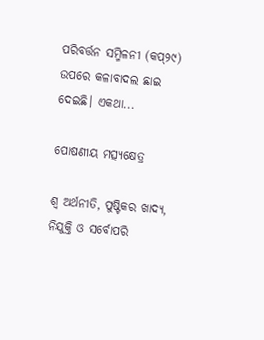ପରିବର୍ତ୍ତନ ସମ୍ମିଳନୀ (କପ୍‌୨୯) ଉପରେ କଳାବାଦଲ ଛାଇ ଦେଇଛି। ଏକଥା...

ପୋଷଣୀୟ ମତ୍ସ୍ୟକ୍ଷେତ୍ର

ଶ୍ୱ ଅର୍ଥନୀତି, ପୁଷ୍ଟିକର ଖାଦ୍ୟ, ନିଯୁକ୍ତି ଓ ସର୍ବୋପରି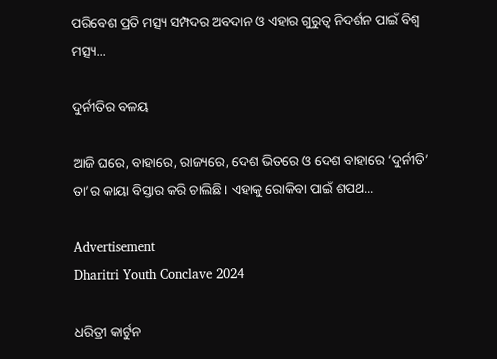ପରିବେଶ ପ୍ରତି ମତ୍ସ୍ୟ ସମ୍ପଦର ଅବଦାନ ଓ ଏହାର ଗୁରୁତ୍ୱ ନିଦର୍ଶନ ପାଇଁ ବିଶ୍ୱ ମତ୍ସ୍ୟ...

ଦୁର୍ନୀତିର ବଳୟ

ଆଜି ଘରେ, ବାହାରେ, ରାଜ୍ୟରେ, ଦେଶ ଭିତରେ ଓ ଦେଶ ବାହାରେ ‘ଦୁର୍ନୀତି’ ତା’ର କାୟା ବିସ୍ତାର କରି ଚାଲିଛି। ଏହାକୁ ରୋକିବା ପାଇଁ ଶପଥ...

Advertisement
Dharitri Youth Conclave 2024

ଧରିତ୍ରୀ କାର୍ଟୁନ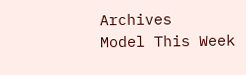Archives
Model This Week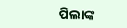ପିଲାଙ୍କ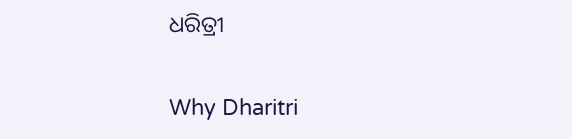ଧରିତ୍ରୀ

Why Dharitri